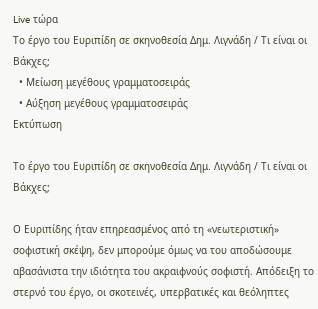Live τώρα
Το έργο του Ευριπίδη σε σκηνοθεσία Δημ. Λιγνάδη / Τι είναι οι Βάκχες;
  • Μείωση μεγέθους γραμματοσειράς
  • Αύξηση μεγέθους γραμματοσειράς
Εκτύπωση

Το έργο του Ευριπίδη σε σκηνοθεσία Δημ. Λιγνάδη / Τι είναι οι Βάκχες;

Ο Ευριπίδης ήταν επηρεασμένος από τη «νεωτεριστική» σοφιστική σκέψη, δεν μπορούμε όμως να του αποδώσουμε αβασάνιστα την ιδιότητα του ακραιφνούς σοφιστή. Απόδειξη το στερνό του έργο, οι σκοτεινές, υπερβατικές και θεόληπτες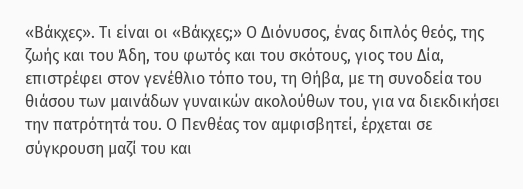«Βάκχες». Τι είναι οι «Βάκχες;» Ο Διόνυσος, ένας διπλός θεός, της ζωής και του Άδη, του φωτός και του σκότους, γιος του Δία, επιστρέφει στον γενέθλιο τόπο του, τη Θήβα, με τη συνοδεία του θιάσου των μαινάδων γυναικών ακολούθων του, για να διεκδικήσει την πατρότητά του. Ο Πενθέας τον αμφισβητεί, έρχεται σε σύγκρουση μαζί του και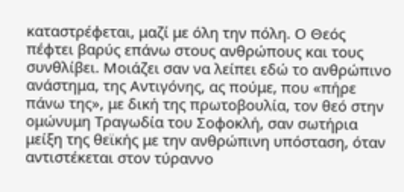καταστρέφεται, μαζί με όλη την πόλη. Ο Θεός πέφτει βαρύς επάνω στους ανθρώπους και τους συνθλίβει. Μοιάζει σαν να λείπει εδώ το ανθρώπινο ανάστημα, της Αντιγόνης, ας πούμε, που «πήρε πάνω της», με δική της πρωτοβουλία, τον θεό στην ομώνυμη Τραγωδία του Σοφοκλή, σαν σωτήρια μείξη της θεϊκής με την ανθρώπινη υπόσταση, όταν αντιστέκεται στον τύραννο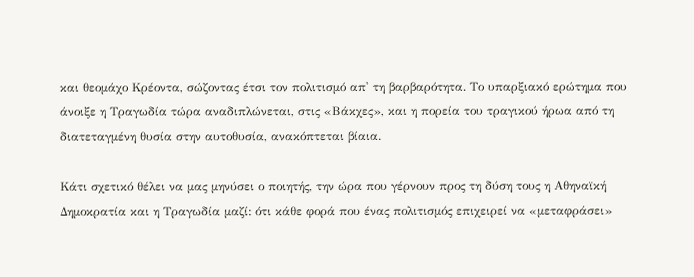και θεομάχο Κρέοντα, σώζοντας έτσι τον πολιτισμό απ' τη βαρβαρότητα. Το υπαρξιακό ερώτημα που άνοιξε η Τραγωδία τώρα αναδιπλώνεται, στις «Βάκχες», και η πορεία του τραγικού ήρωα από τη διατεταγμένη θυσία στην αυτοθυσία, ανακόπτεται βίαια.

Κάτι σχετικό θέλει να μας μηνύσει ο ποιητής, την ώρα που γέρνουν προς τη δύση τους η Αθηναϊκή Δημοκρατία και η Τραγωδία μαζί: ότι κάθε φορά που ένας πολιτισμός επιχειρεί να «μεταφράσει»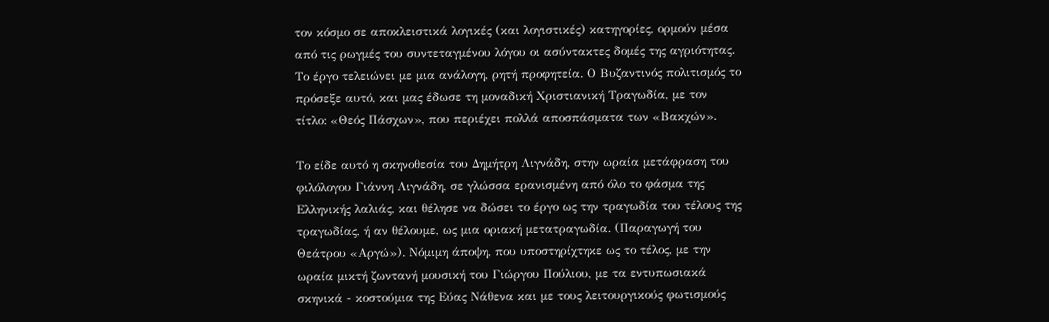τον κόσμο σε αποκλειστικά λογικές (και λογιστικές) κατηγορίες, ορμούν μέσα από τις ρωγμές του συντεταγμένου λόγου οι ασύντακτες δομές της αγριότητας. Το έργο τελειώνει με μια ανάλογη, ρητή προφητεία. Ο Βυζαντινός πολιτισμός το πρόσεξε αυτό, και μας έδωσε τη μοναδική Χριστιανική Τραγωδία, με τον τίτλο: «Θεός Πάσχων», που περιέχει πολλά αποσπάσματα των «Βακχών».

Το είδε αυτό η σκηνοθεσία του Δημήτρη Λιγνάδη, στην ωραία μετάφραση του φιλόλογου Γιάννη Λιγνάδη, σε γλώσσα ερανισμένη από όλο το φάσμα της Ελληνικής λαλιάς, και θέλησε να δώσει το έργο ως την τραγωδία του τέλους της τραγωδίας, ή αν θέλουμε, ως μια οριακή μετατραγωδία. (Παραγωγή του Θεάτρου «Αργώ»). Νόμιμη άποψη, που υποστηρίχτηκε ως το τέλος, με την ωραία μικτή ζωντανή μουσική του Γιώργου Πούλιου, με τα εντυπωσιακά σκηνικά - κοστούμια της Εύας Νάθενα και με τους λειτουργικούς φωτισμούς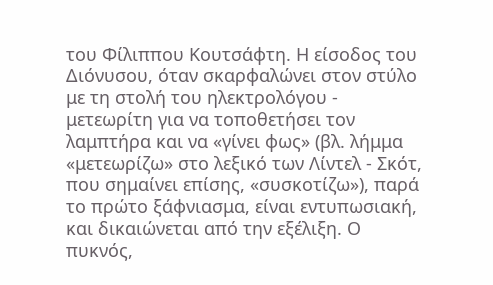του Φίλιππου Κουτσάφτη. Η είσοδος του Διόνυσου, όταν σκαρφαλώνει στον στύλο με τη στολή του ηλεκτρολόγου - μετεωρίτη για να τοποθετήσει τον λαμπτήρα και να «γίνει φως» (βλ. λήμμα «μετεωρίζω» στο λεξικό των Λίντελ - Σκότ, που σημαίνει επίσης, «συσκοτίζω»), παρά το πρώτο ξάφνιασμα, είναι εντυπωσιακή, και δικαιώνεται από την εξέλιξη. Ο πυκνός,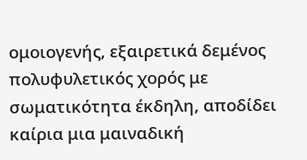ομοιογενής, εξαιρετικά δεμένος πολυφυλετικός χορός με σωματικότητα έκδηλη, αποδίδει καίρια μια μαιναδική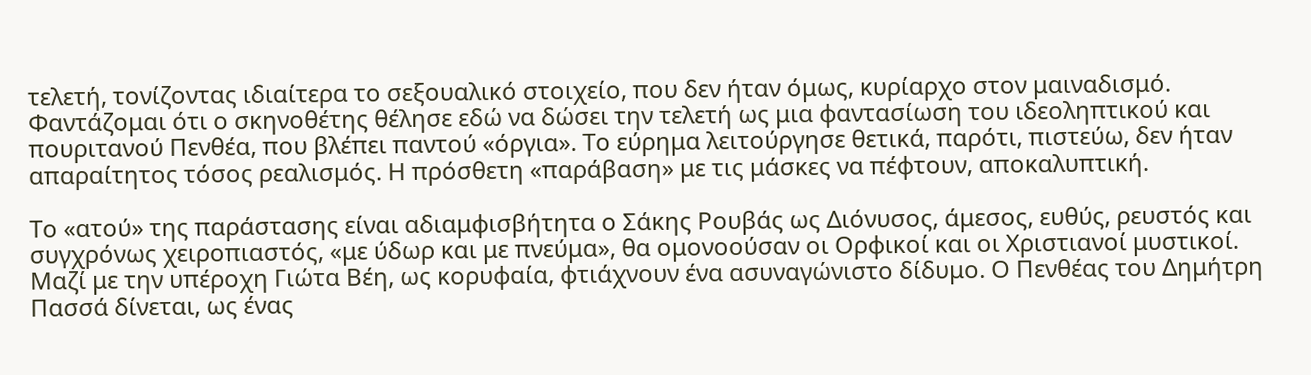τελετή, τονίζοντας ιδιαίτερα το σεξουαλικό στοιχείο, που δεν ήταν όμως, κυρίαρχο στον μαιναδισμό. Φαντάζομαι ότι ο σκηνοθέτης θέλησε εδώ να δώσει την τελετή ως μια φαντασίωση του ιδεοληπτικού και πουριτανού Πενθέα, που βλέπει παντού «όργια». Το εύρημα λειτούργησε θετικά, παρότι, πιστεύω, δεν ήταν απαραίτητος τόσος ρεαλισμός. Η πρόσθετη «παράβαση» με τις μάσκες να πέφτουν, αποκαλυπτική.

Το «ατού» της παράστασης είναι αδιαμφισβήτητα ο Σάκης Ρουβάς ως Διόνυσος, άμεσος, ευθύς, ρευστός και συγχρόνως χειροπιαστός, «με ύδωρ και με πνεύμα», θα ομονοούσαν οι Ορφικοί και οι Χριστιανοί μυστικοί. Μαζί με την υπέροχη Γιώτα Βέη, ως κορυφαία, φτιάχνουν ένα ασυναγώνιστο δίδυμο. Ο Πενθέας του Δημήτρη Πασσά δίνεται, ως ένας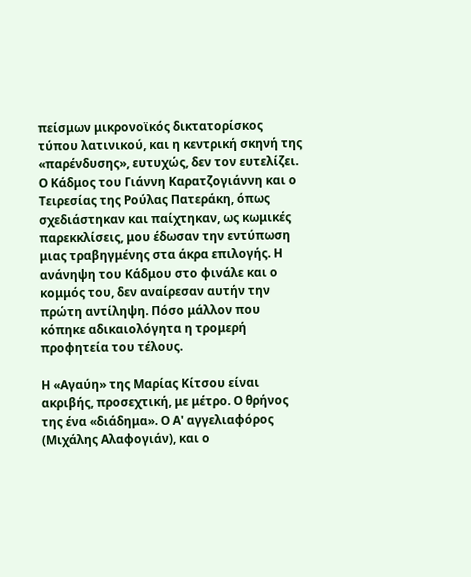πείσμων μικρονοϊκός δικτατορίσκος τύπου λατινικού, και η κεντρική σκηνή της «παρένδυσης», ευτυχώς, δεν τον ευτελίζει. Ο Κάδμος του Γιάννη Καρατζογιάννη και ο Τειρεσίας της Ρούλας Πατεράκη, όπως σχεδιάστηκαν και παίχτηκαν, ως κωμικές παρεκκλίσεις, μου έδωσαν την εντύπωση μιας τραβηγμένης στα άκρα επιλογής. Η ανάνηψη του Κάδμου στο φινάλε και ο κομμός του, δεν αναίρεσαν αυτήν την πρώτη αντίληψη. Πόσο μάλλον που κόπηκε αδικαιολόγητα η τρομερή προφητεία του τέλους.

Η «Αγαύη» της Μαρίας Κίτσου είναι ακριβής, προσεχτική, με μέτρο. Ο θρήνος της ένα «διάδημα». Ο Α' αγγελιαφόρος (Μιχάλης Αλαφογιάν), και ο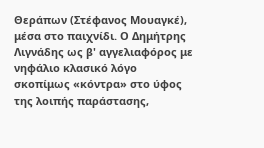Θεράπων (Στέφανος Μουαγκέ), μέσα στο παιχνίδι. Ο Δημήτρης Λιγνάδης ως β' αγγελιαφόρος με νηφάλιο κλασικό λόγο σκοπίμως «κόντρα» στο ύφος της λοιπής παράστασης,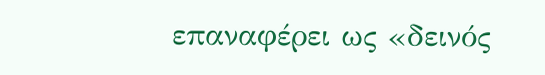επαναφέρει ως «δεινός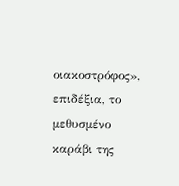οιακοστρόφος», επιδέξια, το μεθυσμένο καράβι της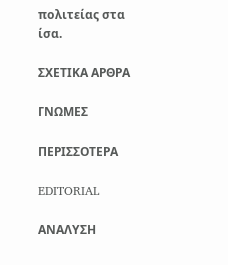πολιτείας στα ίσα.

ΣΧΕΤΙΚΑ ΑΡΘΡΑ

ΓΝΩΜΕΣ

ΠΕΡΙΣΣΟΤΕΡΑ

EDITORIAL

ΑΝΑΛΥΣΗ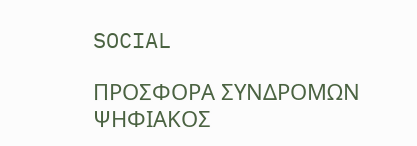SOCIAL

ΠΡΟΣΦΟΡΑ ΣΥΝΔΡΟΜΩΝ
ΨΗΦΙΑΚΟΣ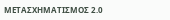ΜΕΤΑΣΧΗΜΑΤΙΣΜΟΣ 2.0